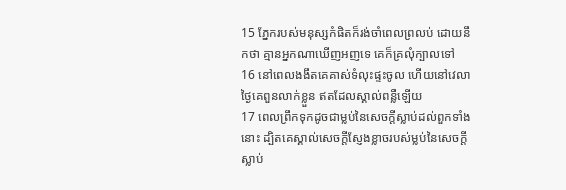15 ភ្នែករបស់មនុស្សកំផិតក៏រង់ចាំពេលព្រលប់ ដោយនឹកថា គ្មានអ្នកណាឃើញអញទេ គេក៏គ្រលុំក្បាលទៅ
16 នៅពេលងងឹតគេគាស់ទំលុះផ្ទះចូល ហើយនៅវេលាថ្ងៃគេពួនលាក់ខ្លួន ឥតដែលស្គាល់ពន្លឺឡើយ
17 ពេលព្រឹកទុកដូចជាម្លប់នៃសេចក្តីស្លាប់ដល់ពួកទាំងនោះ ដ្បិតគេស្គាល់សេចក្តីស្ញែងខ្លាចរបស់ម្លប់នៃសេចក្តីស្លាប់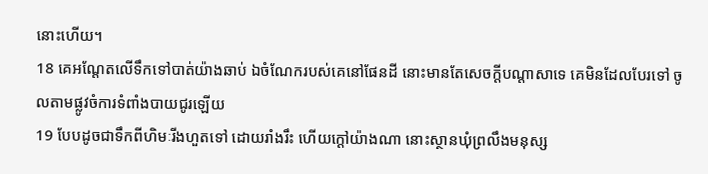នោះហើយ។
18 គេអណ្តែតលើទឹកទៅបាត់យ៉ាងឆាប់ ឯចំណែករបស់គេនៅផែនដី នោះមានតែសេចក្តីបណ្តាសាទេ គេមិនដែលបែរទៅ ចូលតាមផ្លូវចំការទំពាំងបាយជូរឡើយ
19 បែបដូចជាទឹកពីហិមៈរីងហួតទៅ ដោយរាំងរឹះ ហើយក្តៅយ៉ាងណា នោះស្ថានឃុំព្រលឹងមនុស្ស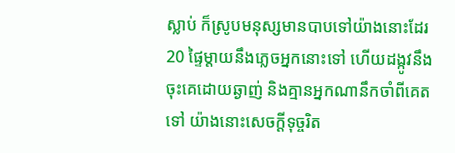ស្លាប់ ក៏ស្រូបមនុស្សមានបាបទៅយ៉ាងនោះដែរ
20 ផ្ទៃម្តាយនឹងភ្លេចអ្នកនោះទៅ ហើយដង្កូវនឹងចុះគេដោយឆ្ងាញ់ និងគ្មានអ្នកណានឹកចាំពីគេតទៅ យ៉ាងនោះសេចក្តីទុច្ចរិត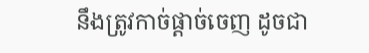នឹងត្រូវកាច់ផ្តាច់ចេញ ដូចជា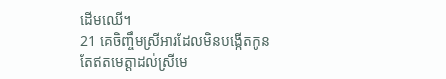ដើមឈើ។
21 គេចិញ្ចឹមស្រីអារដែលមិនបង្កើតកូន តែឥតមេត្តាដល់ស្រីមេ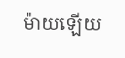ម៉ាយឡើយ